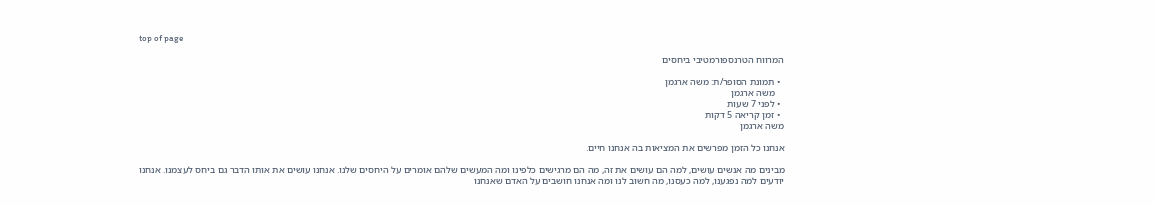top of page

המרווח הטרנספורמטיבי ביחסים

  • תמונת הסופר/ת: משה ארגמן
    משה ארגמן
  • לפני 7 שעות
  • זמן קריאה 5 דקות
משה ארגמן

אנחנו כל הזמן מפרשים את המציאות בה אנחנו חיים.

מבינים מה אנשים עושים, למה הם עושים את זה, מה הם מרגישים כלפינו ומה המעשים שלהם אומרים על היחסים שלנו. אנחנו עושים את אותו הדבר גם ביחס לעצמנו. אנחנו יודעים למה נפגענו, למה כעסנו, מה חשוב לנו ומה אנחנו חושבים על האדם שאנחנו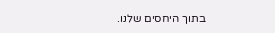בתוך היחסים שלנו.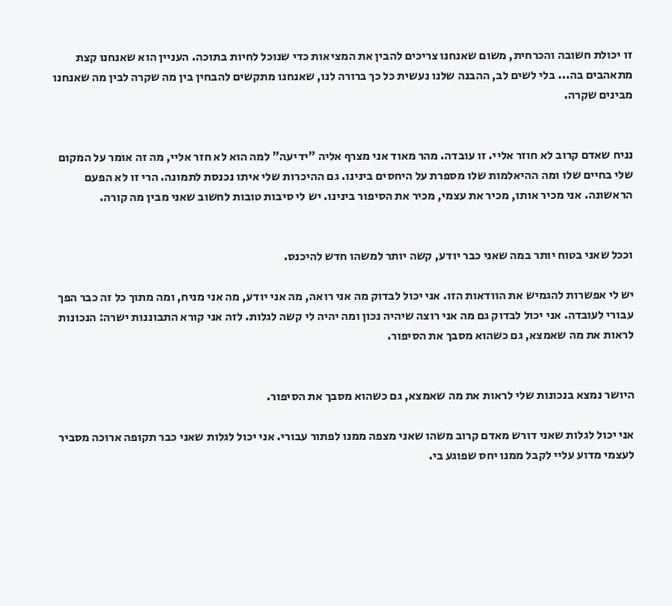זו יכולת חשובה והכרחית, משום שאנחנו צריכים להבין את המציאות כדי שנוכל לחיות בתוכה. העניין הוא שאנחנו קצת מתאהבים בה... בלי לשים לב, ההבנה שלנו נעשית כל כך ברורה לנו, שאנחנו מתקשים להבחין בין מה שקרה לבין מה שאנחנו מבינים שקרה.


נניח שאדם קרוב לא חוזר אליי. זו עובדה. מהר מאוד אני מצרף אליה "ידיעה" למה הוא לא חזר אליי, מה זה אומר על המקום שלי בחיים שלו ומה ההיאלמות שלו מספרת על היחסים בינינו. גם ההיכרות שלי איתו נכנסת לתמונה. הרי זו לא הפעם הראשונה. אני מכיר אותו, מכיר את עצמי, מכיר את הסיפור בינינו. יש לי סיבות טובות לחשוב שאני מבין מה קורה.


וככל שאני בטוח יותר במה שאני כבר יודע, קשה יותר למשהו חדש להיכנס.

יש לי אפשרות להגמיש את הוודאות הזו. אני יכול לבדוק מה אני רואה, מה אני יודע, מה אני מניח, ומה מתוך כל זה כבר הפך עבורי לעובדה. אני יכול לבדוק גם מה אני רוצה שיהיה נכון ומה יהיה לי קשה לגלות. לזה אני קורא התבוננות ישרה: הנכונות לראות את מה שאמצא, גם כשהוא מסבך את הסיפור.


היושר נמצא בנכונות שלי לראות את מה שאמצא, גם כשהוא מסבך את הסיפור.

אני יכול לגלות שאני דורש מאדם קרוב משהו שאני מצפה ממנו לפתור עבורי. אני יכול לגלות שאני כבר תקופה ארוכה מסביר לעצמי מדוע עליי לקבל ממנו יחס שפוגע בי.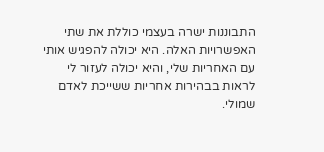התבוננות ישרה בעצמי כוללת את שתי האפשרויות האלה. היא יכולה להפגיש אותי עם האחריות שלי, והיא יכולה לעזור לי לראות בבהירות אחריות ששייכת לאדם שמולי.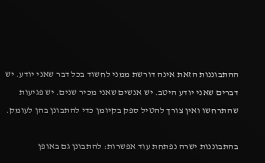ההתבוננות הזאת אינה דורשת ממני לחשוד בכל דבר שאני יודע. יש דברים שאני יודע היטב. יש אנשים שאני מכיר שנים. יש פגיעות שהתרחשו ואין צורך להטיל ספק בקיומן כדי להתבונן בהן לעומק.

בהתבוננות ישרה נפתחת עוד אפשרות: להתבונן גם באופן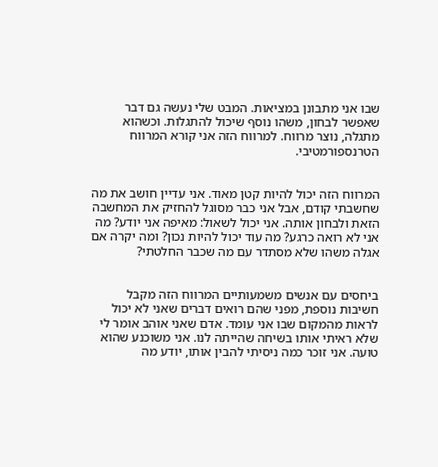שבו אני מתבונן במציאות. המבט שלי נעשה גם דבר שאפשר לבחון, משהו נוסף שיכול להתגלות. וכשהוא מתגלה, נוצר מרווח. למרווח הזה אני קורא המרווח הטרנספורמטיבי.


המרווח הזה יכול להיות קטן מאוד. אני עדיין חושב את מה שחשבתי קודם, אבל אני כבר מסוגל להחזיק את המחשבה הזאת ולבחון אותה. אני יכול לשאול: מאיפה אני יודע? מה אני לא רואה כרגע? מה עוד יכול להיות נכון? ומה יקרה אם אגלה משהו שלא מסתדר עם מה שכבר החלטתי?


ביחסים עם אנשים משמעותיים המרווח הזה מקבל חשיבות נוספת, מפני שהם רואים דברים שאני לא יכול לראות מהמקום שבו אני עומד. אדם שאני אוהב אומר לי שלא ראיתי אותו בשיחה שהייתה לנו. אני משוכנע שהוא טועה. אני זוכר כמה ניסיתי להבין אותו, יודע מה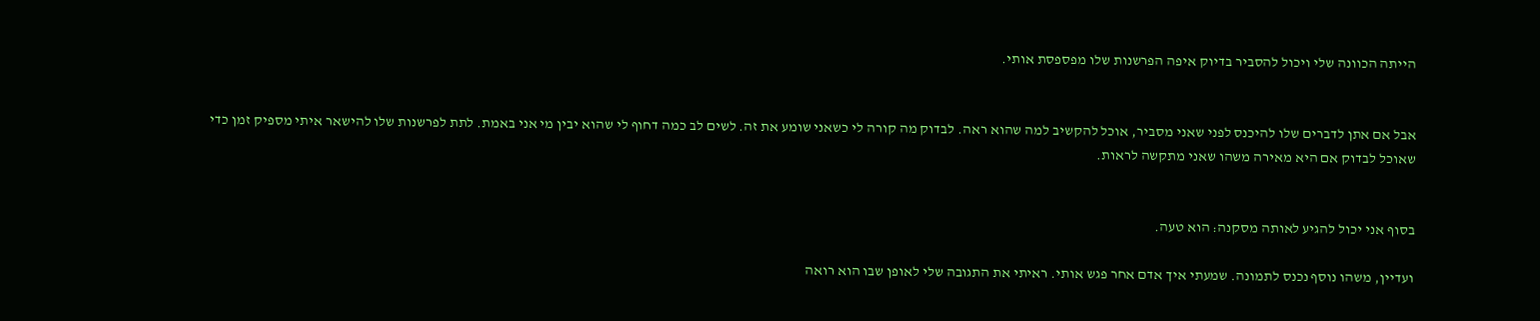הייתה הכוונה שלי ויכול להסביר בדיוק איפה הפרשנות שלו מפספסת אותי.


אבל אם אתן לדברים שלו להיכנס לפני שאני מסביר, אוכל להקשיב למה שהוא ראה. לבדוק מה קורה לי כשאני שומע את זה. לשים לב כמה דחוף לי שהוא יבין מי אני באמת. לתת לפרשנות שלו להישאר איתי מספיק זמן כדי שאוכל לבדוק אם היא מאירה משהו שאני מתקשה לראות.


בסוף אני יכול להגיע לאותה מסקנה: הוא טעה.

ועדיין, משהו נוסף נכנס לתמונה. שמעתי איך אדם אחר פגש אותי. ראיתי את התגובה שלי לאופן שבו הוא רואה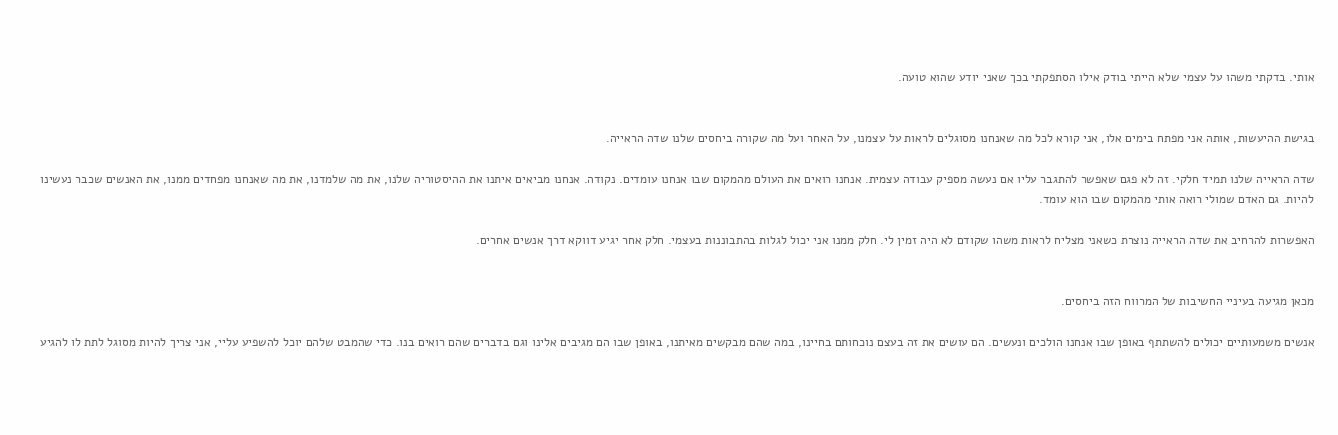אותי. בדקתי משהו על עצמי שלא הייתי בודק אילו הסתפקתי בכך שאני יודע שהוא טועה.


בגישת ההיעשות, אותה אני מפתח בימים אלו, אני קורא לכל מה שאנחנו מסוגלים לראות על עצמנו, על האחר ועל מה שקורה ביחסים שלנו שדה הראייה.

שדה הראייה שלנו תמיד חלקי. זה לא פגם שאפשר להתגבר עליו אם נעשה מספיק עבודה עצמית. אנחנו רואים את העולם מהמקום שבו אנחנו עומדים. נקודה. אנחנו מביאים איתנו את ההיסטוריה שלנו, את מה שלמדנו, את מה שאנחנו מפחדים ממנו, את האנשים שכבר נעשינו להיות. גם האדם שמולי רואה אותי מהמקום שבו הוא עומד.

האפשרות להרחיב את שדה הראייה נוצרת כשאני מצליח לראות משהו שקודם לא היה זמין לי. חלק ממנו אני יכול לגלות בהתבוננות בעצמי. חלק אחר יגיע דווקא דרך אנשים אחרים.


מכאן מגיעה בעיניי החשיבות של המרווח הזה ביחסים.

אנשים משמעותיים יכולים להשתתף באופן שבו אנחנו הולכים ונעשים. הם עושים את זה בעצם נוכחותם בחיינו, במה שהם מבקשים מאיתנו, באופן שבו הם מגיבים אלינו וגם בדברים שהם רואים בנו. כדי שהמבט שלהם יוכל להשפיע עליי, אני צריך להיות מסוגל לתת לו להגיע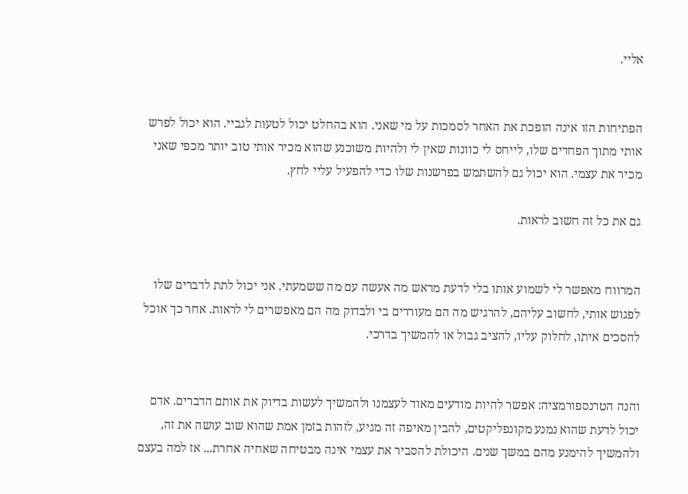אליי.


הפתיחות הזו אינה הופכת את האחר לסמכות על מי שאני. הוא בהחלט יכול לטעות לגביי. הוא יכול לפרש אותי מתוך הפחדים שלו, לייחס לי כוונות שאין לי ולהיות משוכנע שהוא מכיר אותי טוב יותר מכפי שאני מכיר את עצמי. הוא יכול גם להשתמש בפרשנות שלו כדי להפעיל עליי לחץ.

גם את כל זה חשוב לראות.


המרווח מאפשר לי לשמוע אותו בלי לדעת מראש מה אעשה עם מה ששמעתי. אני יכול לתת לדברים שלו לפגוש אותי, לחשוב עליהם, להרגיש מה הם מעוררים בי ולבדוק מה הם מאפשרים לי לראות. אחר כך אוכל להסכים איתו, לחלוק עליו, להציב גבול או להמשיך בדרכי.


והנה הטרנספורמציה: אפשר להיות מודעים מאוד לעצמנו ולהמשיך לעשות בדיוק את אותם הדברים. אדם יכול לדעת שהוא נמנע מקונפליקטים, להבין מאיפה זה מגיע, לזהות בזמן אמת שהוא שוב עושה את זה, ולהמשיך להימנע מהם במשך שנים. היכולת להסביר את עצמי אינה מבטיחה שאחיה אחרת... אז למה בעצם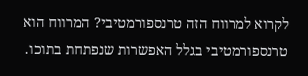לקרוא למרווח הזה טרנספורמטיבי? המרווח הוא טרנספורמטיבי בגלל האפשרות שנפתחת בתוכו.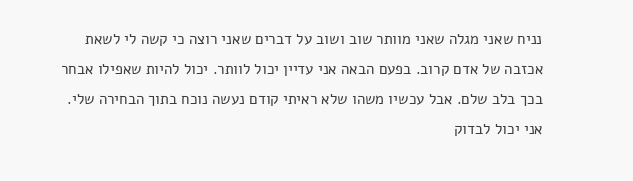נניח שאני מגלה שאני מוותר שוב ושוב על דברים שאני רוצה כי קשה לי לשאת אכזבה של אדם קרוב. בפעם הבאה אני עדיין יכול לוותר. יכול להיות שאפילו אבחר בכך בלב שלם. אבל עכשיו משהו שלא ראיתי קודם נעשה נוכח בתוך הבחירה שלי. אני יכול לבדוק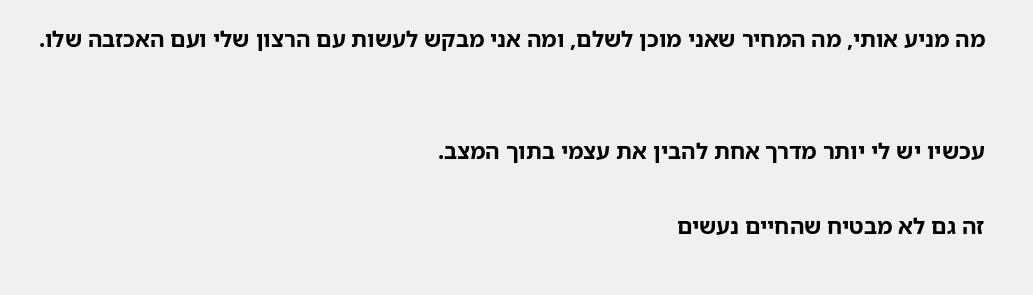מה מניע אותי, מה המחיר שאני מוכן לשלם, ומה אני מבקש לעשות עם הרצון שלי ועם האכזבה שלו.


עכשיו יש לי יותר מדרך אחת להבין את עצמי בתוך המצב.

זה גם לא מבטיח שהחיים נעשים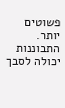פשוטים יותר. התבוננות יכולה לסבך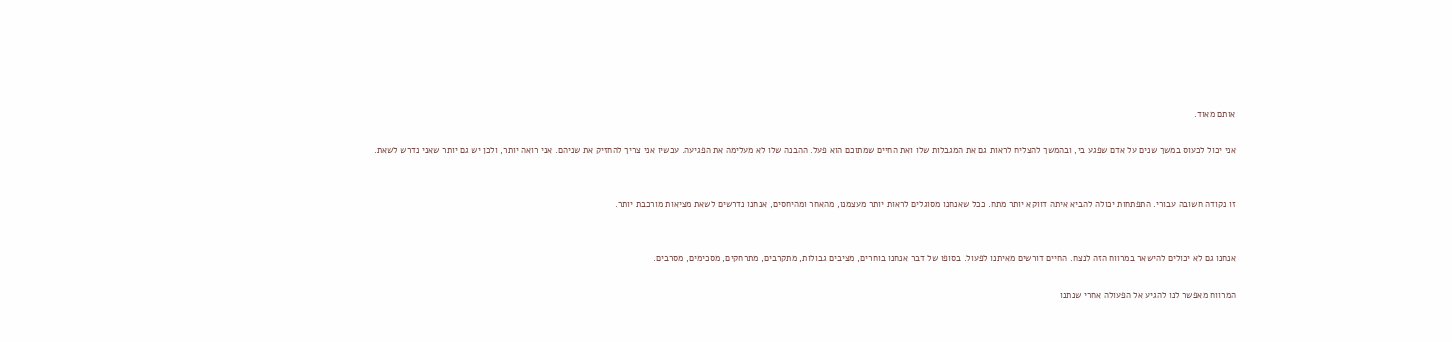אותם מאוד.

אני יכול לכעוס במשך שנים על אדם שפגע בי, ובהמשך להצליח לראות גם את המגבלות שלו ואת החיים שמתוכם הוא פעל. ההבנה שלו לא מעלימה את הפגיעה. עכשיו אני צריך להחזיק את שניהם. אני רואה יותר, ולכן יש גם יותר שאני נדרש לשאת.


זו נקודה חשובה עבורי. התפתחות יכולה להביא איתה דווקא יותר מתח. ככל שאנחנו מסוגלים לראות יותר מעצמנו, מהאחר ומהיחסים, אנחנו נדרשים לשאת מציאות מורכבת יותר.


אנחנו גם לא יכולים להישאר במרווח הזה לנצח. החיים דורשים מאיתנו לפעול. בסופו של דבר אנחנו בוחרים, מציבים גבולות, מתקרבים, מתרחקים, מסכימים, מסרבים.

המרווח מאפשר לנו להגיע אל הפעולה אחרי שנתנו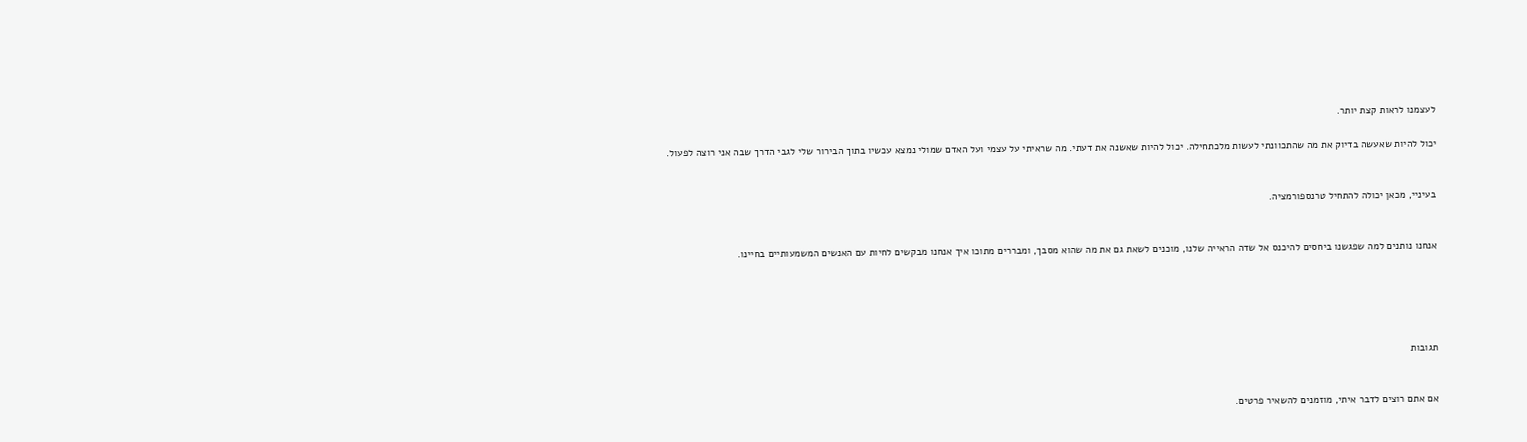לעצמנו לראות קצת יותר.

יכול להיות שאעשה בדיוק את מה שהתכוונתי לעשות מלכתחילה. יכול להיות שאשנה את דעתי. מה שראיתי על עצמי ועל האדם שמולי נמצא עכשיו בתוך הבירור שלי לגבי הדרך שבה אני רוצה לפעול.


בעיניי, מכאן יכולה להתחיל טרנספורמציה.


אנחנו נותנים למה שפגשנו ביחסים להיכנס אל שדה הראייה שלנו, מוכנים לשאת גם את מה שהוא מסבך, ומבררים מתוכו איך אנחנו מבקשים לחיות עם האנשים המשמעותיים בחיינו.





תגובות


אם אתם רוצים לדבר איתי, מוזמנים להשאיר פרטים.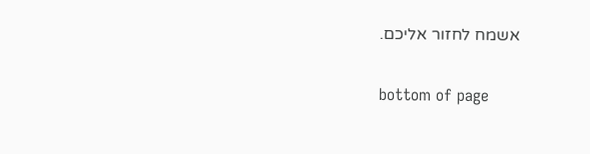אשמח לחזור אליכם.

bottom of page